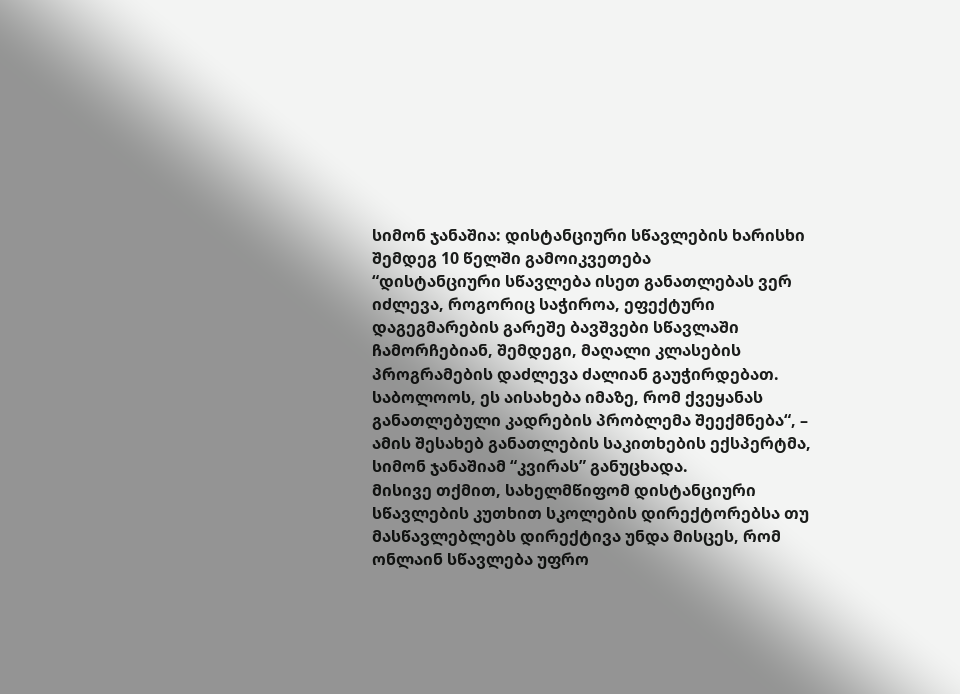სიმონ ჯანაშია: დისტანციური სწავლების ხარისხი შემდეგ 10 წელში გამოიკვეთება
“დისტანციური სწავლება ისეთ განათლებას ვერ იძლევა, როგორიც საჭიროა, ეფექტური დაგეგმარების გარეშე ბავშვები სწავლაში ჩამორჩებიან, შემდეგი, მაღალი კლასების პროგრამების დაძლევა ძალიან გაუჭირდებათ. საბოლოოს, ეს აისახება იმაზე, რომ ქვეყანას განათლებული კადრების პრობლემა შეექმნება“, – ამის შესახებ განათლების საკითხების ექსპერტმა, სიმონ ჯანაშიამ “კვირას” განუცხადა.
მისივე თქმით, სახელმწიფომ დისტანციური სწავლების კუთხით სკოლების დირექტორებსა თუ მასწავლებლებს დირექტივა უნდა მისცეს, რომ ონლაინ სწავლება უფრო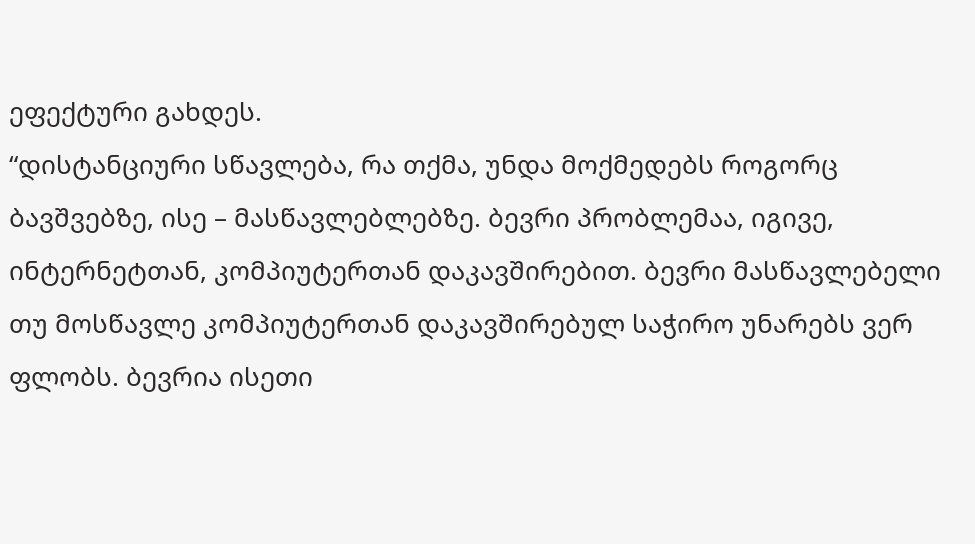ეფექტური გახდეს.
“დისტანციური სწავლება, რა თქმა, უნდა მოქმედებს როგორც ბავშვებზე, ისე – მასწავლებლებზე. ბევრი პრობლემაა, იგივე, ინტერნეტთან, კომპიუტერთან დაკავშირებით. ბევრი მასწავლებელი თუ მოსწავლე კომპიუტერთან დაკავშირებულ საჭირო უნარებს ვერ ფლობს. ბევრია ისეთი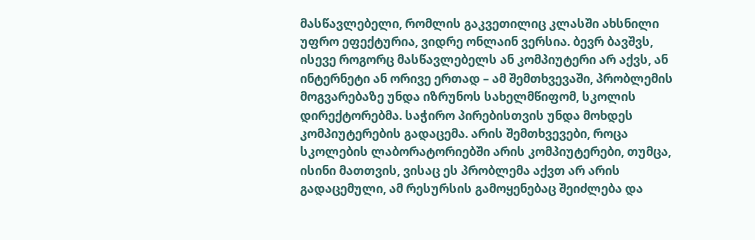მასწავლებელი, რომლის გაკვეთილიც კლასში ახსნილი უფრო ეფექტურია, ვიდრე ონლაინ ვერსია. ბევრ ბავშვს, ისევე როგორც მასწავლებელს ან კომპიუტერი არ აქვს, ან ინტერნეტი ან ორივე ერთად – ამ შემთხვევაში, პრობლემის მოგვარებაზე უნდა იზრუნოს სახელმწიფომ, სკოლის დირექტორებმა. საჭირო პირებისთვის უნდა მოხდეს კომპიუტერების გადაცემა. არის შემთხვევები, როცა სკოლების ლაბორატორიებში არის კომპიუტერები, თუმცა, ისინი მათთვის, ვისაც ეს პრობლემა აქვთ არ არის გადაცემული, ამ რესურსის გამოყენებაც შეიძლება და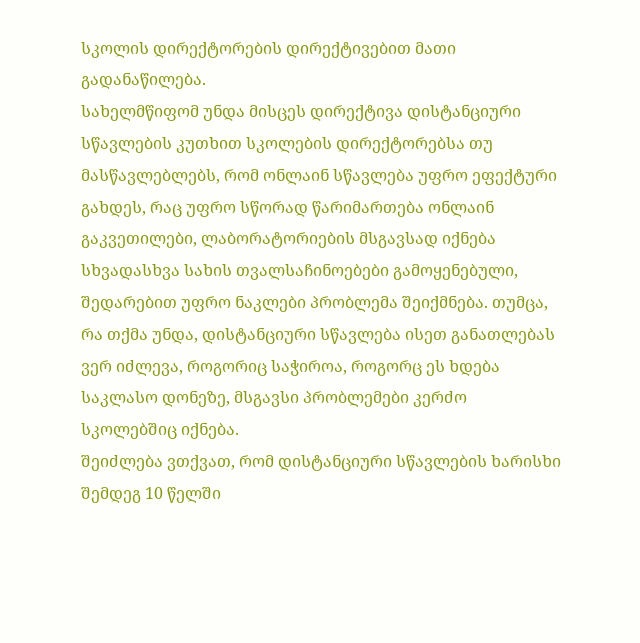სკოლის დირექტორების დირექტივებით მათი გადანაწილება.
სახელმწიფომ უნდა მისცეს დირექტივა დისტანციური სწავლების კუთხით სკოლების დირექტორებსა თუ მასწავლებლებს, რომ ონლაინ სწავლება უფრო ეფექტური გახდეს, რაც უფრო სწორად წარიმართება ონლაინ გაკვეთილები, ლაბორატორიების მსგავსად იქნება სხვადასხვა სახის თვალსაჩინოებები გამოყენებული, შედარებით უფრო ნაკლები პრობლემა შეიქმნება. თუმცა, რა თქმა უნდა, დისტანციური სწავლება ისეთ განათლებას ვერ იძლევა, როგორიც საჭიროა, როგორც ეს ხდება საკლასო დონეზე, მსგავსი პრობლემები კერძო სკოლებშიც იქნება.
შეიძლება ვთქვათ, რომ დისტანციური სწავლების ხარისხი შემდეგ 10 წელში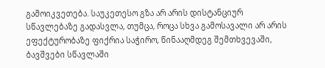გამოიკვეთება. საუკეთესო გზა არ არის დისტანციურ სწავლებაზე გადასვლა, თუმცა, როცა სხვა გამოსავალი არ არის ეფექტურობაზე ფიქრია საჭირო, წინააღმდეგ შემთხვევაში, ბავშვები სწავლაში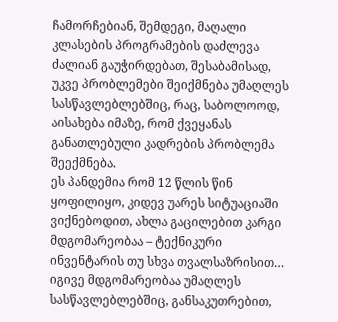ჩამორჩებიან, შემდეგი, მაღალი კლასების პროგრამების დაძლევა ძალიან გაუჭირდებათ, შესაბამისად, უკვე პრობლემები შეიქმნება უმაღლეს სასწავლებლებშიც, რაც, საბოლოოდ, აისახება იმაზე, რომ ქვეყანას განათლებული კადრების პრობლემა შეექმნება.
ეს პანდემია რომ 12 წლის წინ ყოფილიყო, კიდევ უარეს სიტუაციაში ვიქნებოდით, ახლა გაცილებით კარგი მდგომარეობაა – ტექნიკური ინვენტარის თუ სხვა თვალსაზრისით…
იგივე მდგომარეობაა უმაღლეს სასწავლებლებშიც, განსაკუთრებით,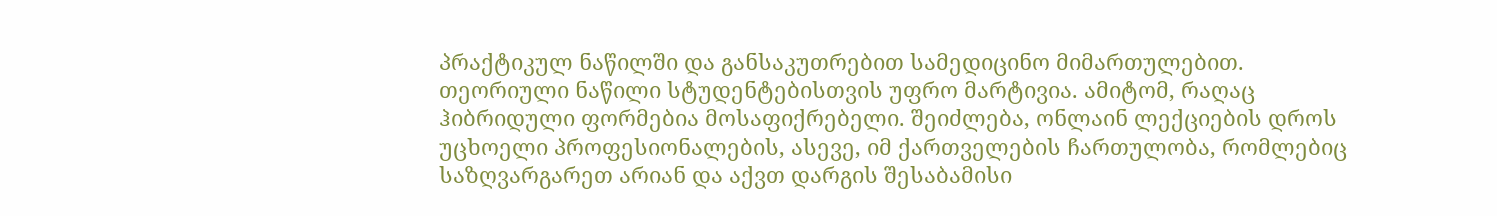პრაქტიკულ ნაწილში და განსაკუთრებით სამედიცინო მიმართულებით. თეორიული ნაწილი სტუდენტებისთვის უფრო მარტივია. ამიტომ, რაღაც ჰიბრიდული ფორმებია მოსაფიქრებელი. შეიძლება, ონლაინ ლექციების დროს უცხოელი პროფესიონალების, ასევე, იმ ქართველების ჩართულობა, რომლებიც საზღვარგარეთ არიან და აქვთ დარგის შესაბამისი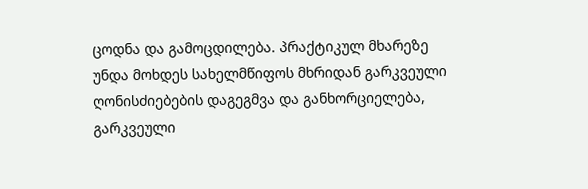ცოდნა და გამოცდილება. პრაქტიკულ მხარეზე უნდა მოხდეს სახელმწიფოს მხრიდან გარკვეული ღონისძიებების დაგეგმვა და განხორციელება, გარკვეული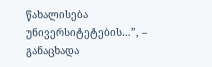წახალისება უნივერსიტეტების…”, – განაცხადა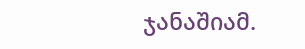ჯანაშიამ.